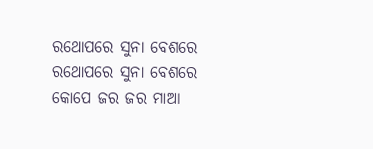ରଥୋପରେ ସୁନା ବେଶରେ
ରଥୋପରେ ସୁନା ବେଶରେ
କୋପେ ଜର ଜର ମାଆ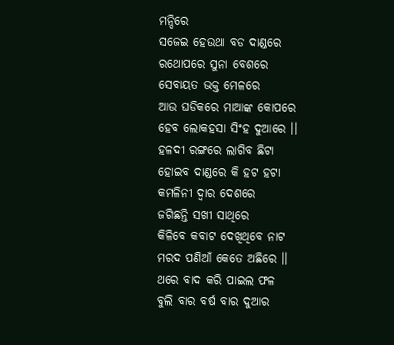ମନ୍ଦିରେ
ସଜେଇ ହେଉଥା ବଡ ଦାଣ୍ଡରେ
ରଥୋପରେ ସୁନା ବେଶରେ
ସେବାୟତ ଭକ୍ତ ମେଳରେ
ଆଉ ଘଡିକରେ ମାଆଙ୍କ କୋପରେ
ହେବ ଲୋକହସା ସିଂହ ଦୁଆରେ ।।
ହଳଦୀ ରଙ୍ଗରେ ଲାଗିବ ଛିଟା
ହୋଇବ ଦାଣ୍ଡରେ କି ହଟ ହଟା
କମଳିନୀ ଦ୍ଵାର ଦେଶରେ
ଜଗିଛନ୍ତି ସଖୀ ସାଥିରେ
କିଳିବେ କବାଟ ଦେଖିଥିବେ ନାଟ
ମରଦ ପଣିଆଁ କେତେ ଅଛିରେ ।।
ଥରେ ବାଦ କରି ପାଇଲ ଫଳ
ବୁଲି ବାର ବର୍ଷ ବାର ଦୁଆର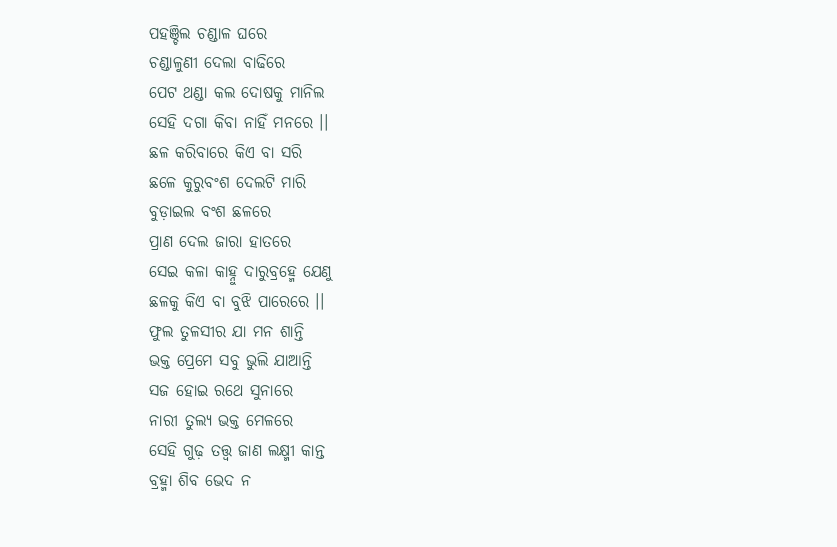ପହଞ୍ଚିଲ ଚଣ୍ଡାଳ ଘରେ
ଚଣ୍ଡାଳୁଣୀ ଦେଲା ବାଢିରେ
ପେଟ ଥଣ୍ଡା କଲ ଦୋଷକୁ ମାନିଲ
ସେହି ଦଗା କିବା ନାହିଁ ମନରେ ।।
ଛଳ କରିବାରେ କିଏ ବା ସରି
ଛଳେ କୁରୁବଂଶ ଦେଲଟି ମାରି
ବୁଡ଼ାଇଲ ବଂଶ ଛଳରେ
ପ୍ରାଣ ଦେଲ ଜାରା ହାତରେ
ସେଇ କଳା କାହ୍ନୁ ଦାରୁବ୍ରହ୍ମେ ଯେଣୁ
ଛଳକୁ କିଏ ବା ବୁଝି ପାରେରେ ।।
ଫୁଲ ତୁଳସୀର ଯା ମନ ଶାନ୍ତି
ଭକ୍ତ ପ୍ରେମେ ସବୁ ଭୁଲି ଯାଆନ୍ତି
ସଜ ହୋଇ ରଥେ ସୁନାରେ
ନାରୀ ତୁଲ୍ୟ ଭକ୍ତ ମେଳରେ
ସେହି ଗୁଢ଼ ତତ୍ତ୍ଵ ଜାଣ ଲକ୍ଷ୍ମୀ କାନ୍ତ
ବ୍ରହ୍ମା ଶିବ ଭେଦ ନ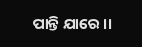ପାନ୍ତି ଯାରେ ।।